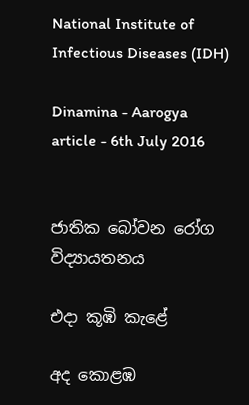National Institute of Infectious Diseases (IDH)

Dinamina - Aarogya article - 6th July 2016


ජාතික බෝවන රෝග විද්‍යායතනය

එදා කූඹි කැළේ

අද කොළඹ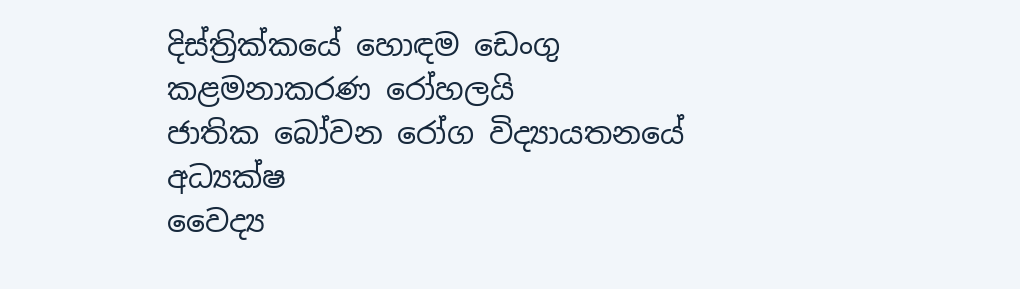දිස්ත්‍රික්කයේ හොඳම ඩෙංගු කළමනාකරණ රෝහලයි
ජාතික බෝවන රෝග විද්‍යායතනයේ අධ්‍යක්ෂ
වෛද්‍ය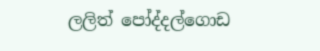ලලිත් පෝද්දල්ගොඩ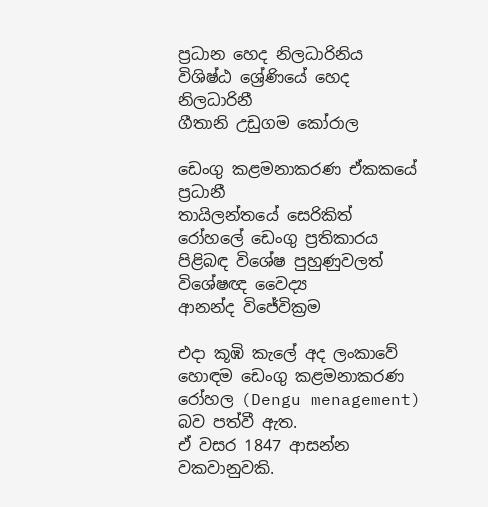ප්‍රධාන හෙද නිලධාරිනිය
විශිෂ්ඨ ශ්‍රේණියේ හෙද නිලධාරිනී
ගීතානි උඩුගම කෝරාල

ඩෙංගු කළමනාකරණ ඒකකයේ ප්‍රධානී
තායිලන්තයේ සෙරිකිත් රෝහලේ ඩෙංගු ප්‍රතිකාරය පිළිබඳ විශේෂ පුහුණුවලත් විශේෂඥ වෛද්‍ය
ආනන්ද විජේවික්‍රම

එදා කූඹි කැලේ අද ලංකාවේ හොඳම ඩෙංගු කළමනාකරණ රෝහල (Dengu menagement) බව පත්වී ඇත.
ඒ වසර 1847 ආසන්න වකවානුවකි.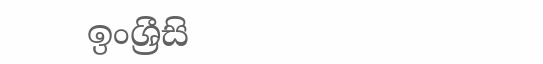ඉංශ්‍රීසි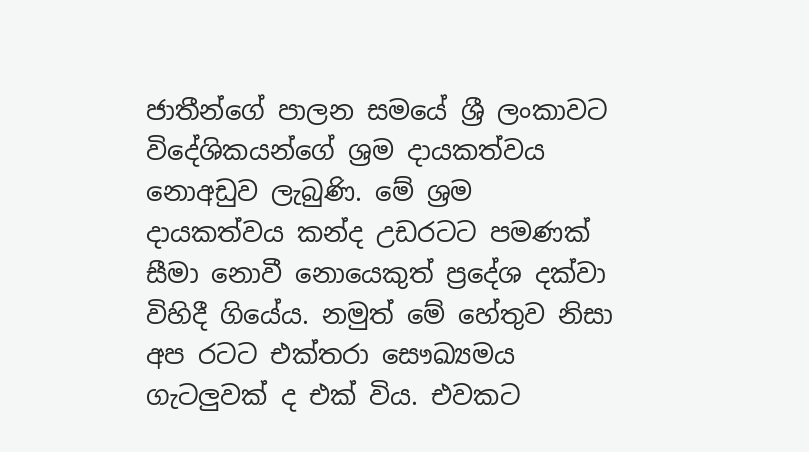ජාතීන්ගේ පාලන සමයේ ශ්‍රී ලංකාවට විදේශිකයන්ගේ ශ්‍රම දායකත්වය නොඅඩුව ලැබුණි. මේ ශ්‍රම දායකත්වය කන්ද උඩරටට පමණක් සීමා නොවී නොයෙකුත් ප්‍රදේශ දක්වා විහිදී ගියේය. නමුත් මේ හේතුව නිසා අප රටට එක්තරා සෞඛ්‍යමය ගැටලුවක් ද එක් විය. එවකට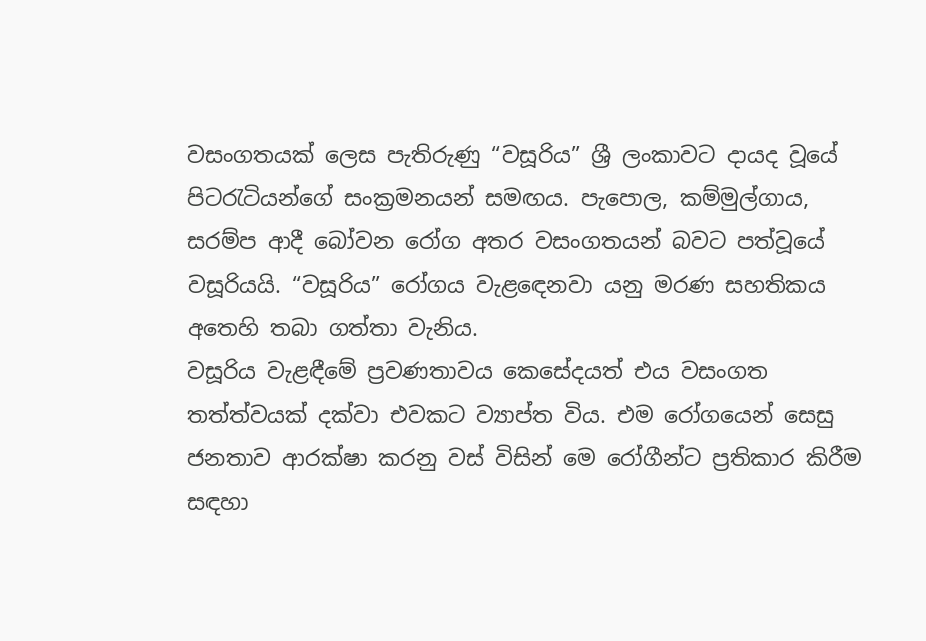වසංගතයක් ලෙස පැතිරුණු “වසූරිය” ශ්‍රී ලංකාවට දායද වූයේ පිටරැටියන්ගේ සංක්‍රමනයන් සමඟය. පැපොල, කම්මුල්ගාය, සරම්ප ආදී බෝවන රෝග අතර වසංගතයන් බවට පත්වූයේ වසූරියයි. “වසූරිය” රෝගය වැළඳෙනවා යනු මරණ සහතිකය අතෙහි තබා ගත්තා වැනිය.
වසූරිය වැළඳීමේ ප්‍රවණතාවය කෙසේදයත් එය වසංගත තත්ත්වයක් දක්වා එවකට ව්‍යාප්ත විය. එම රෝගයෙන් සෙසු ජනතාව ආරක්ෂා කරනු වස් විසින් මෙ රෝගීන්ට ප්‍රතිකාර කිරීම සඳහා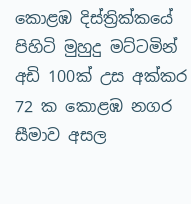කොළඹ දිස්ත්‍රික්කයේ පිහිටි මුහුදු මට්ටමින් අඩි 100ක් උස අක්කර 72 ක කොළඹ නගර සීමාව අසල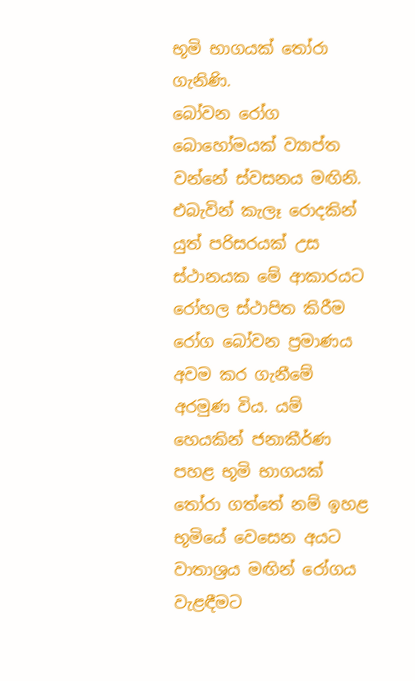භූමි භාගයක් තෝරා ගැනිණි.
බෝවන රෝග බොහෝමයක් ව්‍යාප්ත වන්නේ ස්වසනය මඟිනි. එබැවින් කැලෑ රොදකින් යුත් පරිසරයක් උස ස්ථානයක මේ ආකාරයට රෝහල ස්ථාපිත කිරීම රෝග බෝවන ප්‍රමාණය අවම කර ගැනීමේ අරමුණ විය. යම් හෙයකින් ජනාකීර්ණ පහළ භූමි භාගයක් තෝරා ගත්තේ නම් ඉහළ භූමියේ වෙසෙන අයට වාතාශ්‍රය මඟින් රෝගය වැළඳීමට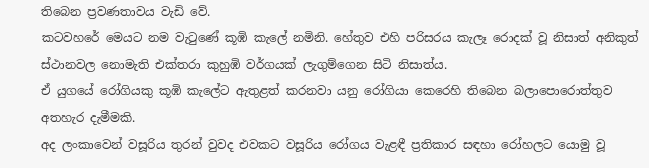තිබෙන ප්‍රවණතාවය වැඩි වේ.
කටවහරේ මෙයට නම වැටුණේ කූඹි කැලේ නමිනි. හේතුව එහි පරිසරය කැලෑ රොදක් වූ නිසාත් අනිකුත් ස්ථානවල නොමැති එක්තරා කුහුඹි වර්ගයක් ලැගුම්ගෙන සිටි නිසාත්ය.
ඒ යුගයේ රෝගියකු කූඹි කැලේට ඇතුළත් කරනවා යනු රෝගියා කෙරෙහි තිබෙන බලාපොරොත්තුව අතහැර දැමීමකි.
අද ලංකාවෙන් වසූරිය තුරන් වුවද එවකට වසූරිය රෝගය වැළඳී ප්‍රතිකාර සඳහා රෝහලට යොමු වූ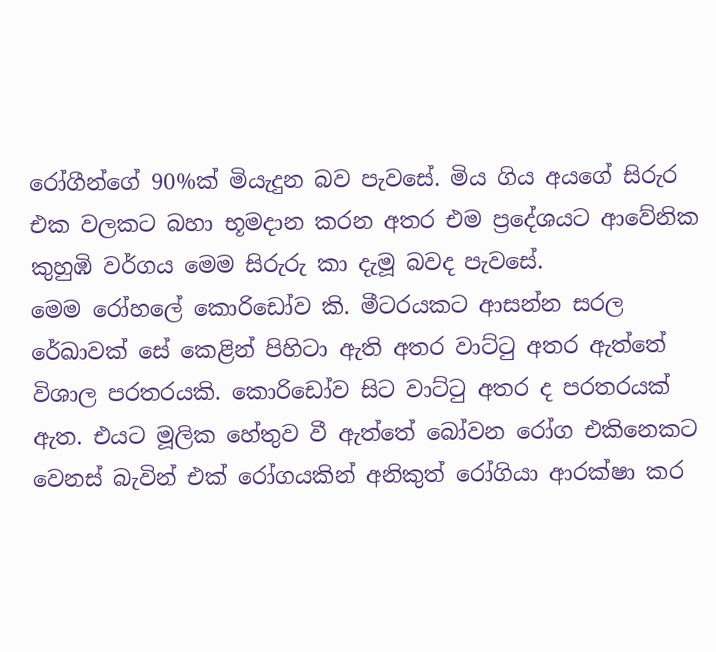රෝගීන්ගේ 90%ක් මියැදුන බව පැවසේ. මිය ගිය අයගේ සිරුර එක වලකට බහා භූමදාන කරන අතර එම ප්‍රදේශයට ආවේනික කුහුඹි වර්ගය මෙම සිරුරු කා දැමූ බවද පැවසේ.
මෙම රෝහලේ කොරිඩෝව කි. මීටරයකට ආසන්න සරල රේඛාවක් සේ කෙළින් පිහිටා ඇති අතර වාට්ටු අතර ඇත්තේ විශාල පරතරයකි. කොරිඩෝව සිට වාට්ටු අතර ද පරතරයක් ඇත. එයට මූලික හේතුව වී ඇත්තේ බෝවන රෝග එකිනෙකට වෙනස් බැවින් එක් රෝගයකින් අනිකුත් රෝගියා ආරක්ෂා කර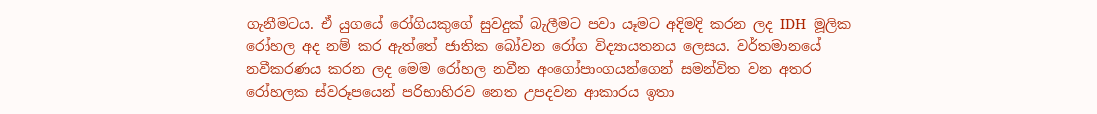ගැනීමටය. ඒ යුගයේ රෝගියකුගේ සුවදුක් බැලීමට පවා යෑමට අදිමදි කරන ලද IDH  මූලික රෝහල අද නම් කර ඇත්තේ ජාතික බෝවන රෝග විද්‍යායතනය ලෙසය. වර්තමානයේ නවීකරණය කරන ලද මෙම රෝහල නවීන අංගෝපාංගයන්ගෙන් සමන්විත වන අතර රෝහලක ස්වරූපයෙන් පරිභාහිරව නෙත උපදවන ආකාරය ඉතා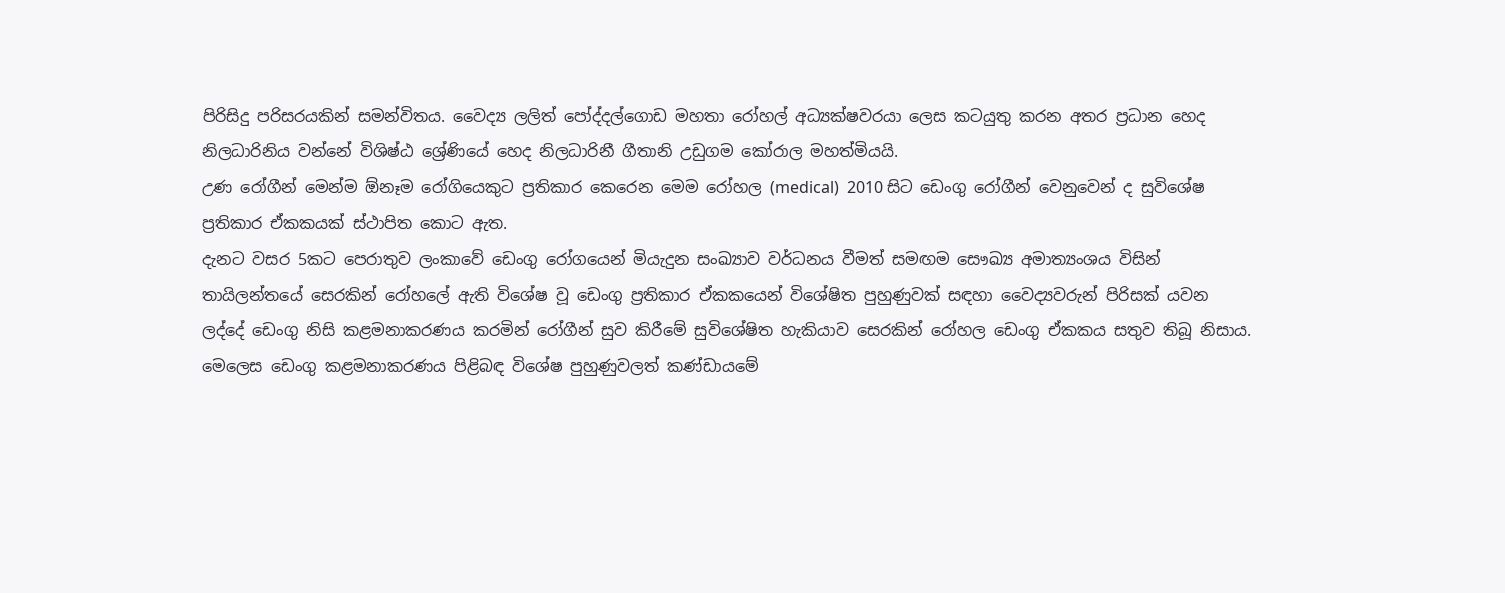පිරිසිදු පරිසරයකින් සමන්විතය. වෛද්‍ය ලලිත් පෝද්දල්ගොඩ මහතා රෝහල් අධ්‍යක්ෂවරයා ලෙස කටයුතු කරන අතර ප්‍රධාන හෙද නිලධාරිනිය වන්නේ විශිෂ්ඨ ශ්‍රේණියේ හෙද නිලධාරිනී ගීතානි උඩුගම කෝරාල මහත්මියයි.
උණ රෝගීන් මෙන්ම ඕනෑම රෝගියෙකුට ප්‍රතිකාර කෙරෙන මෙම රෝහල (medical)  2010 සිට ඩෙංගු රෝගීන් වෙනුවෙන් ද සුවිශේෂ ප්‍රතිකාර ඒකකයක් ස්ථාපිත කොට ඇත.
දැනට වසර 5කට පෙරාතුව ලංකාවේ ඩෙංගු රෝගයෙන් මියැදුන සංඛ්‍යාව වර්ධනය වීමත් සමඟම සෞඛ්‍ය අමාත්‍යංශය විසින් තායිලන්තයේ සෙරකින් රෝහලේ ඇති විශේෂ වූ ඩෙංගු ප්‍රතිකාර ඒකකයෙන් විශේෂිත පුහුණුවක් සඳහා වෛද්‍යවරුන් පිරිසක් යවන ලද්දේ ඩෙංගු නිසි කළමනාකරණය කරමින් රෝගීන් සුව කිරීමේ සුවිශේෂිත හැකියාව සෙරකින් රෝහල ඩෙංගු ඒකකය සතුව තිබූ නිසාය.
මෙලෙස ඩෙංගු කළමනාකරණය පිළිබඳ විශේෂ පුහුණුවලත් කණ්ඩායමේ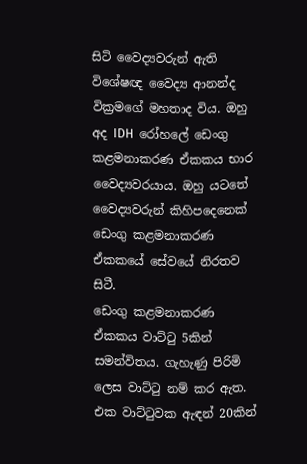සිටි වෛද්‍යවරුන් ඇති විශේෂඥ වෛද්‍ය ආනන්ද වික්‍රමගේ මහතාද විය. ඔහු අද IDH  රෝහලේ ඩෙංගු කළමනාකරණ ඒකකය භාර වෛද්‍යවරයාය. ඔහු යටතේ වෛද්‍යවරුන් කිහිපදෙනෙක් ඩෙංගු කළමනාකරණ ඒකකයේ සේවයේ නිරතව සිටී.
ඩෙංගු කළමනාකරණ ඒකකය වාට්ටු 5කින් සමන්විතය. ගැහැණු පිරිමි ලෙස වාට්ටු නම් කර ඇත. එක වාට්ටුවක ඇඳන් 20කින්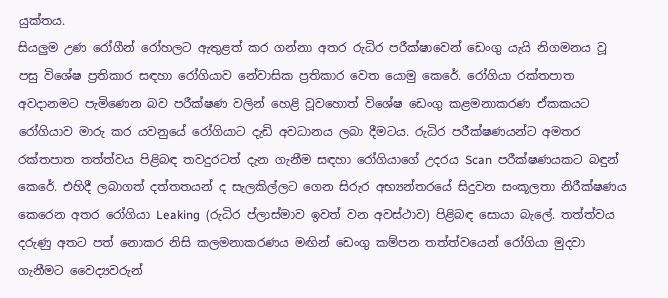යුක්තය.
සියලුම උණ රෝගීන් රෝහලට ඇතුළත් කර ගන්නා අතර රුධිර පරීක්ෂාවෙන් ඩෙංගු යැයි නිගමනය වූ පසු විශේෂ ප්‍රතිකාර සඳහා රෝගියාව නේවාසික ප්‍රතිකාර වෙත යොමු කෙරේ. රෝගියා රක්තපාත අවදානමට පැමිණෙන බව පරීක්ෂණ වලින් හෙළි වූවහොත් විශේෂ ඩෙංගු කළමනාකරණ ඒකකයට රෝගියාව මාරු කර යවනුයේ රෝගියාට දැඩි අවධානය ලබා දීමටය. රුධිර පරීක්ෂණයන්ට අමතර රක්තපාත තත්ත්වය පිළිබඳ තවදුරටත් දැන ගැනීම සඳහා රෝගියාගේ උදරය Scan  පරීක්ෂණයකට බඳුන් කෙරේ. එහිදී ලබාගත් දත්තතයන් ද සැලකිල්ලට ගෙන සිරුර අභ්‍යන්තරයේ සිදුවන සංකූලතා නිරීක්ෂණය කෙරෙන අතර රෝගියා Leaking  (රුධිර ප්ලාස්මාව ඉවත් වන අවස්ථාව) පිළිබඳ සොයා බැලේ. තත්ත්වය දරුණු අතට පත් නොකර නිසි කලමනාකරණය මඟින් ඩෙංගු කම්පන තත්ත්වයෙන් රෝගියා මුදවා ගැනීමට වෛද්‍යවරුන්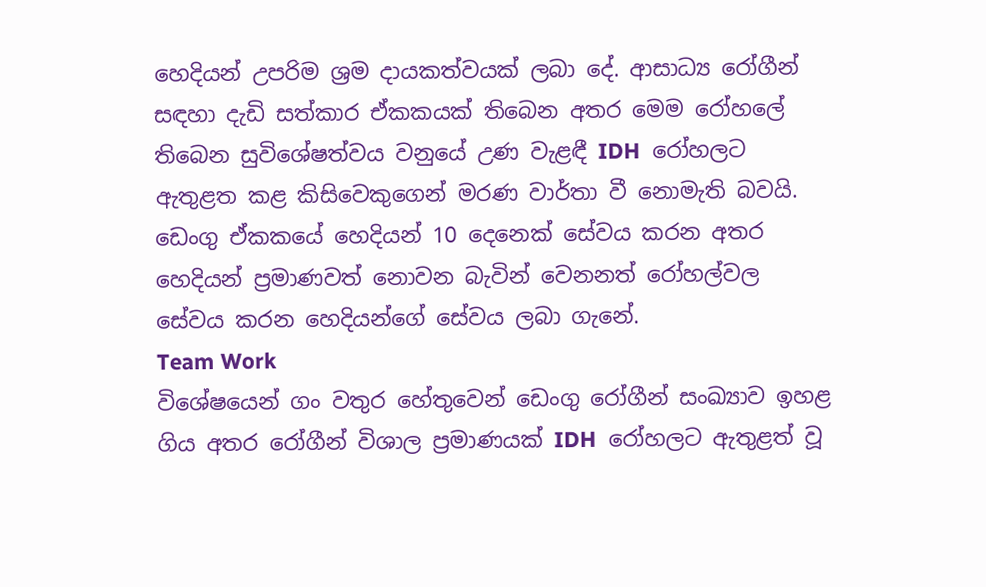හෙදියන් උපරිම ශ්‍රම දායකත්වයක් ලබා දේ. ආසාධ්‍ය රෝගීන් සඳහා දැඩි සත්කාර ඒකකයක් තිබෙන අතර මෙම රෝහලේ තිබෙන සුවිශේෂත්වය වනුයේ උණ වැළඳී IDH  රෝහලට ඇතුළත කළ කිසිවෙකුගෙන් මරණ වාර්තා වී නොමැති බවයි.
ඩෙංගු ඒකකයේ හෙදියන් 10 දෙනෙක් සේවය කරන අතර හෙදියන් ප්‍රමාණවත් නොවන බැවින් වෙනනත් රෝහල්වල සේවය කරන හෙදියන්ගේ සේවය ලබා ගැනේ.
Team Work
විශේෂයෙන් ගං වතුර හේතුවෙන් ඩෙංගු රෝගීන් සංඛ්‍යාව ඉහළ ගිය අතර රෝගීන් විශාල ප්‍රමාණයක් IDH  රෝහලට ඇතුළත් වූ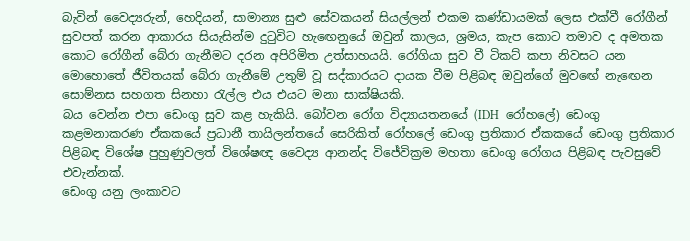බැවින් වෛද්‍යරුන්, හෙදියන්, සාමාන්‍ය සුළු සේවකයන් සියල්ලන් එකම කණ්ඩායමක් ලෙස එක්වී රෝගීන් සුවපත් කරන ආකාරය සියැසින්ම දුටුවිට හැඟෙනුයේ ඔවුන් කාලය, ශ්‍රමය, කැප කොට තමාව ද අමතක කොට රෝගීන් බේරා ගැනීමට දරන අපිරිමිත උත්සාහයයි. රෝගියා සුව වී ටිකට් කපා නිවසට යන මොහොතේ ජීවිතයක් බේරා ගැනීමේ උතුම් වූ සද්කාරයට දායක වීම පිළිබඳ ඔවුන්ගේ මුවඟේ නැඟෙන සොම්නස සහගත සිනහා රැල්ල එය එයට මනා සාක්ෂියකි.
බය වෙන්න එපා ඩෙංගු සුව කළ හැකියි. බෝවන රෝග විද්‍යායතනයේ (IDH  රෝහලේ) ඩෙංගු කළමනාකරණ ඒකකයේ ප්‍රධානී තායිලන්තයේ සෙරිකිත් රෝහලේ ඩෙංගු ප්‍රතිකාර ඒකකයේ ඩෙංගු ප්‍රතිකාර පිළිබඳ විශේෂ පුහුණුවලත් විශේෂඥ වෛද්‍ය ආනන්ද විජේවික්‍රම මහතා ඩෙංගු රෝගය පිළිබඳ පැවසුවේ එවැන්නක්.
ඩෙංගු යනු ලංකාවට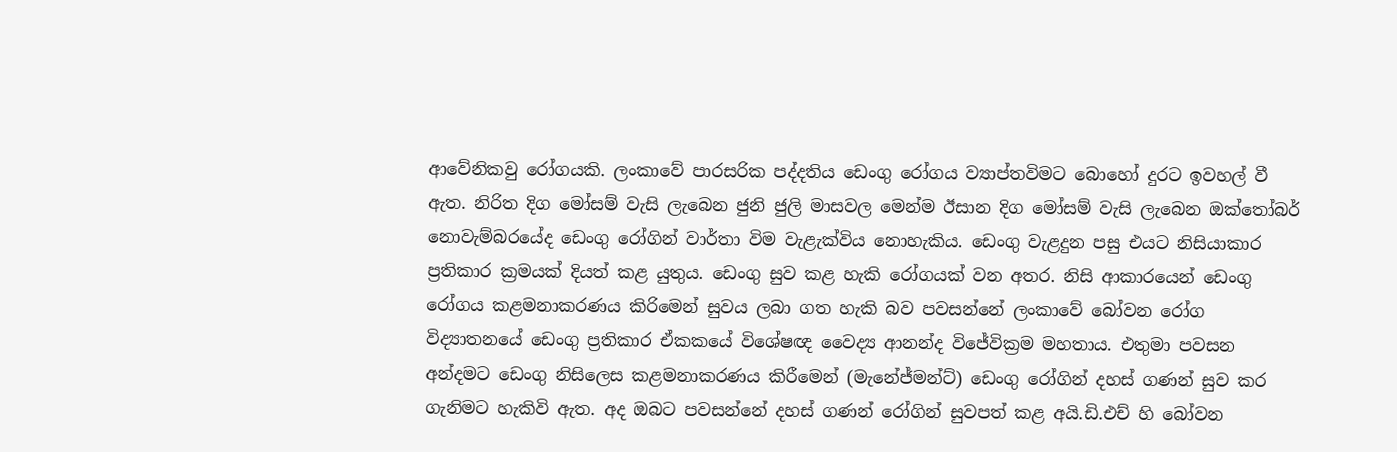ආවේනිකවු රෝගයකි. ලංකාවේ පාරසරික පද්දතිය ඩෙංගු රෝගය ව්‍යාප්තවිමට බොහෝ දුරට ඉවහල් වී ඇත. නිරිත දිග මෝසම් වැසි ලැබෙන ජුනි ජුලි මාසවල මෙන්ම ඊසාන දිග මෝසම් වැසි ලැබෙන ඔක්තෝබර් නොවැම්බරයේද ඩෙංගු රෝගින් වාර්තා විම වැළැක්විය නොහැකිය. ඩෙංගු වැළදුන පසු එයට නිසියාකාර ප්‍රතිකාර ක්‍රමයක් දියත් කළ යුතුය. ඩෙංගු සුව කළ හැකි රෝගයක් වන අතර. නිසි ආකාරයෙන් ඩෙංගු රෝගය කළමනාකරණය කිරිමෙන් සුවය ලබා ගත හැකි බව පවසන්නේ ලංකාවේ බෝවන රෝග විද්‍යාතනයේ ඩෙංගු ප්‍රතිකාර ඒකකයේ විශේෂඥ වෛද්‍ය ආනන්ද විජේවික්‍රම මහතාය. එතුමා පවසන අන්දමට ඩෙංගු නිසිලෙස කළමනාකරණය කිරීමෙන් (මැනේජ්මන්ට්) ඩෙංගු රෝගින් දහස් ගණන් සුව කර ගැනිමට හැකිවි ඇත. අද ඔබට පවසන්නේ දහස් ගණන් රෝගින් සුවපත් කළ අයි.ඩි.එච් හි බෝවන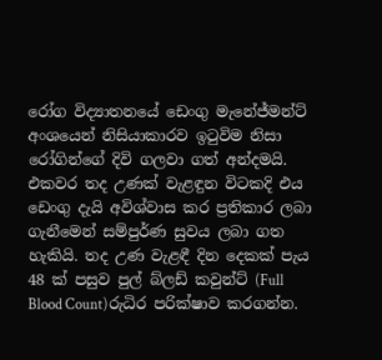රෝග විද්‍යාතනයේ ඩෙංගු මැනේජ්මන්ට් අංශයෙන් නිසියාකාරව ඉටුවිම නිසා රෝගින්ගේ දිවි ගලවා ගත් අන්දමයි.
එකවර තද උණක් වැළඳුන විටකදි එය ඩෙංගු දැයි අවිශ්වාස කර ප්‍රතිකාර ලබා ගැනීමෙන් සම්පුර්ණ සුවය ලබා ගත හැකියි. තද උණ වැළඳී දින දෙකක් පැය 48 ක් පසුව පුල් බ්ලඩ් කවුන්ට් (Full Blood Count)රුධිර පරික්ෂාව කරගන්න.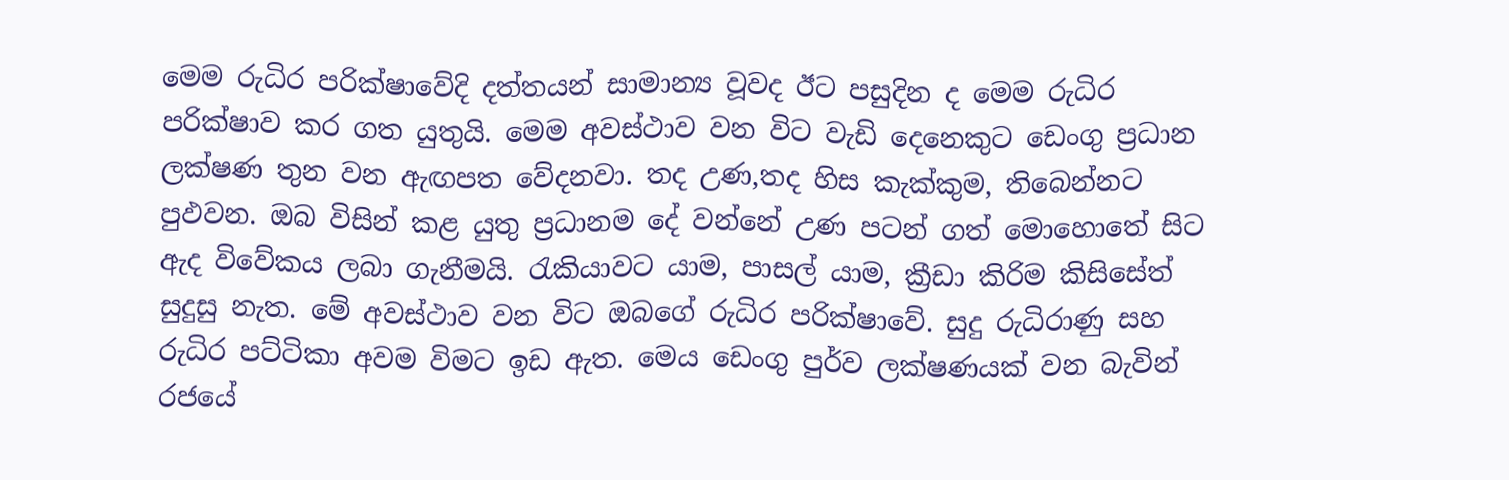මෙම රුධිර පරික්ෂාවේදි දත්තයන් සාමාන්‍ය වූවද ඊට පසුදින ද මෙම රුධිර පරික්ෂාව කර ගත යුතුයි. මෙම අවස්ථාව වන විට වැඩි දෙනෙකුට ඩෙංගු ප්‍රධාන ලක්ෂණ තුන වන ඇඟපත වේදනවා. තද උණ,තද හිස කැක්කුම, තිබෙන්නට පුඵවන. ඔබ විසින් කළ යුතු ප්‍රධානම දේ වන්නේ උණ පටන් ගත් මොහොතේ සිට ඇද විවේකය ලබා ගැනීමයි. රැකියාවට යාම, පාසල් යාම, ක්‍රීඩා කිරිම කිසිසේත් සුදුසු නැත. මේ අවස්ථාව වන විට ඔබගේ රුධිර පරික්ෂාවේ. සුදු රුධිරාණු සහ රුධිර පට්ටිකා අවම විමට ඉඩ ඇත. මෙය ඩෙංගු පුර්ව ලක්ෂණයක් වන බැවින් රජයේ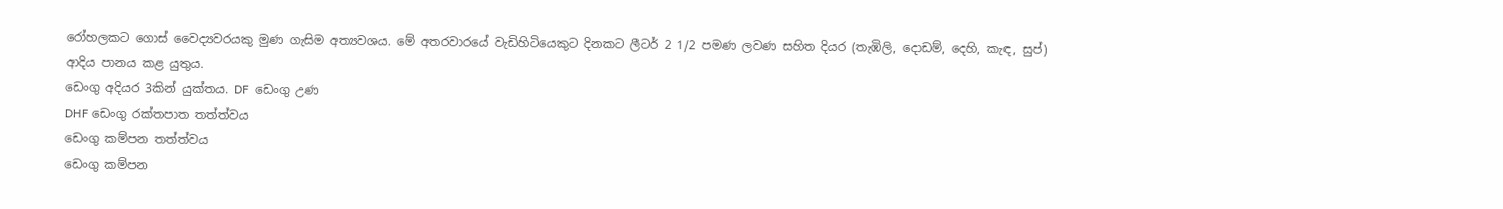රෝහලකට ගොස් වෛද්‍යවරයකු මුණ ගැසිම අත්‍යවශය. මේ අතරවාරයේ වැඩිහිටියෙකුට දිනකට ලීටර් 2 1/2 පමණ ලවණ සහිත දියර (තැඹිලි, දොඩම්, දෙහි, කැඳ, සුප්) ආදිය පානය කළ යුතුය.
ඩෙංගු අදියර 3කින් යුක්තය. DF  ඩෙංගු උණ
DHF ඩෙංගු රක්තපාත තත්ත්වය
ඩෙංගු කම්පන තත්ත්වය
ඩෙංගු කම්පන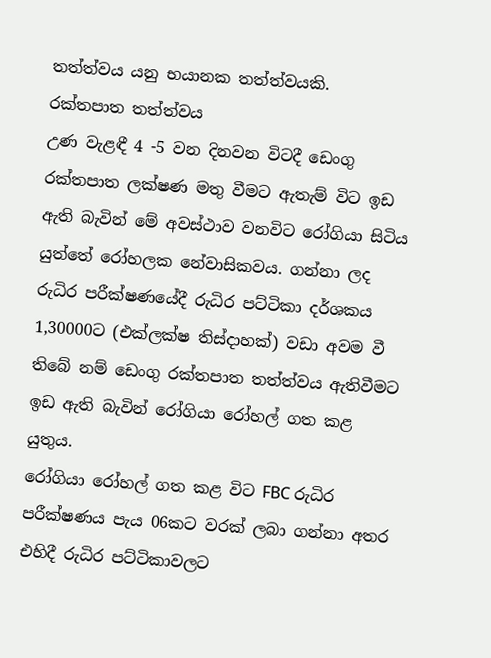තත්ත්වය යනු භයානක තත්ත්වයකි.
රක්තපාත තත්ත්වය
උණ වැළඳී 4 -5 වන දිනවන විටදී ඩෙංගු රක්තපාත ලක්ෂණ මතු වීමට ඇතැම් විට ඉඩ ඇති බැවින් මේ අවස්ථාව වනවිට රෝගියා සිටිය යුත්තේ රෝහලක නේවාසිකවය. ගන්නා ලද රුධිර පරීක්ෂණයේදී රුධිර පට්ටිකා දර්ශකය 1,30000ට (එක්ලක්ෂ තිස්දාහක්) වඩා අවම වී තිබේ නම් ඩෙංගු රක්තපාත තත්ත්වය ඇතිවීමට ඉඩ ඇති බැවින් රෝගියා රෝහල් ගත කළ යුතුය.
රෝගියා රෝහල් ගත කළ විට FBC රුධිර පරීක්ෂණය පැය 06කට වරක් ලබා ගන්නා අතර එහිදී රුධිර පට්ටිකාවලට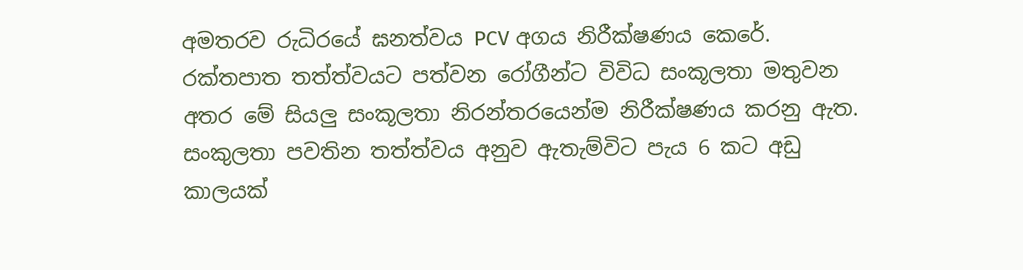අමතරව රුධිරයේ ඝනත්වය PCV අගය නිරීක්ෂණය කෙරේ. රක්තපාත තත්ත්වයට පත්වන රෝගීන්ට විවිධ සංකූලතා මතුවන අතර මේ සියලු සංකූලතා නිරන්තරයෙන්ම නිරීක්ෂණය කරනු ඇත. සංකුලතා පවතින තත්ත්වය අනුව ඇතැම්විට පැය 6 කට අඩු කාලයක්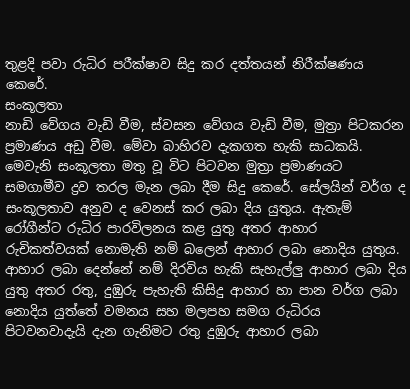තුළදි පවා රුධිර පරීක්ෂාව සිදු කර දත්තයන් නිරීක්ෂණය කෙරේ.
සංකූලතා
නාඩි වේගය වැඩි වීම, ස්වසන වේගය වැඩි වීම, මුත්‍රා පිටකරන ප්‍රමාණය අඩු වීම. මේවා බාහිරව දැකගත හැකි සාධකයි. මෙවැනි සංකූලතා මතු වූ විට පිටවන මුත්‍රා ප්‍රමාණයට සමගාමීව ද්‍රව තරල මැන ලබා දීම සිදු කෙරේ. සේලයින් වර්ග ද සංකූලතාව අනුව ද වෙනස් කර ලබා දිය යුතුය. ඇතැම් රෝගීන්ට රුධිර පාරවිලනය කළ යුතු අතර ආහාර රුචිකත්වයක් නොමැති නම් බලෙන් ආහාර ලබා නොදිය යුතුය. ආහාර ලබා දෙන්නේ නම් දිරවිය හැකි සැහැල්ලු ආහාර ලබා දිය යුතු අතර රතු, දුඹුරු පැහැති කිසිදු ආහාර හා පාන වර්ග ලබා නොදිය යුත්තේ වමනය සහ මලපහ සමග රුධිරය පිටවනවාදැයි දැන ගැනිමට රතු දුඹුරු ආහාර ලබා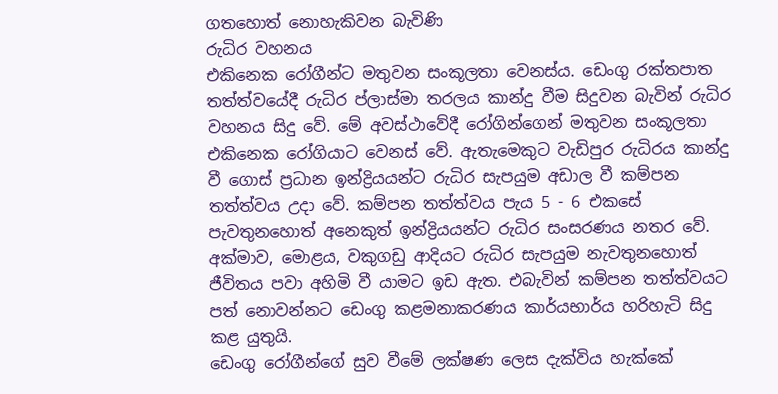ගතහොත් නොහැකිවන බැවිණි
රුධිර වහනය
එකිනෙක රෝගීන්ට මතුවන සංකූලතා වෙනස්ය. ඩෙංගු රක්තපාත තත්ත්වයේදී රුධිර ප්ලාස්මා තරලය කාන්දු වීම සිදුවන බැවින් රුධිර වහනය සිදු වේ. මේ අවස්ථාවේදී රෝගින්ගෙන් මතුවන සංකූලතා එකිනෙක රෝගියාට වෙනස් වේ. ඇතැමෙකුට වැඩිපුර රුධිරය කාන්දු වී ගොස් ප්‍රධාන ඉන්ද්‍රියයන්ට රුධිර සැපයුම අඩාල වී කම්පන තත්ත්වය උදා වේ. කම්පන තත්ත්වය පැය 5 - 6 එකසේ පැවතුනහොත් අනෙකුත් ඉන්ද්‍රියයන්ට රුධිර සංසරණය නතර වේ. අක්මාව, මොළය, වකුගඩු ආදියට රුධිර සැපයුම නැවතුනහොත් ජීවිතය පවා අහිමි වී යාමට ඉඩ ඇත. එබැවින් කම්පන තත්ත්වයට පත් නොවන්නට ඩෙංගු කළමනාකරණය කාර්යභාර්ය හරිහැටි සිදු කළ යුතුයි.
ඩෙංගු රෝගීන්ගේ සුව වීමේ ලක්ෂණ ලෙස දැක්විය හැක්කේ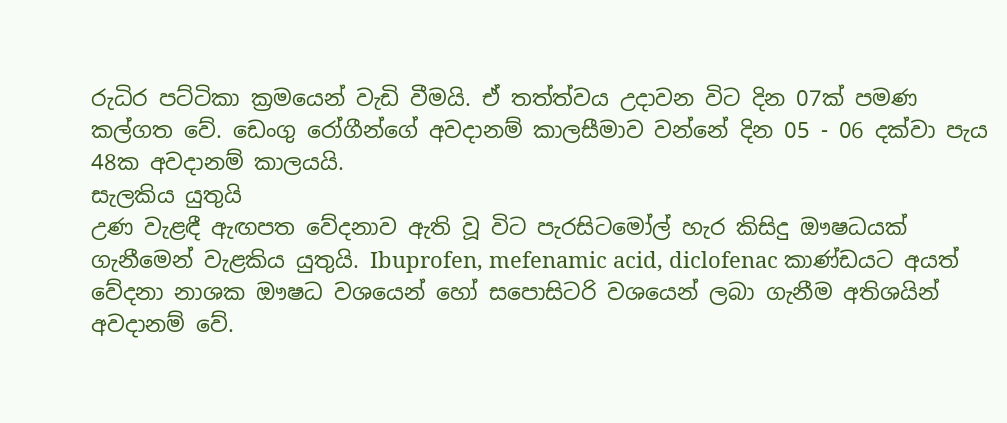රුධිර පට්ටිකා ක්‍රමයෙන් වැඩි වීමයි. ඒ තත්ත්වය උදාවන විට දින 07ක් පමණ කල්ගත වේ. ඩෙංගු රෝගීන්ගේ අවදානම් කාලසීමාව වන්නේ දින 05 - 06 දක්වා පැය 48ක අවදානම් කාලයයි.
සැලකිය යුතුයි
උණ වැළඳී ඇඟපත වේදනාව ඇති වූ විට පැරසිටමෝල් හැර කිසිදු ඖෂධයක් ගැනීමෙන් වැළකිය යුතුයි. Ibuprofen, mefenamic acid, diclofenac කාණ්ඩයට අයත් වේදනා නාශක ඖෂධ වශයෙන් හෝ සපොසිටරි වශයෙන් ලබා ගැනීම අතිශයින් අවදානම් වේ.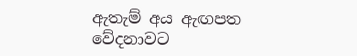ඇතැම් අය ඇඟපත වේදනාවට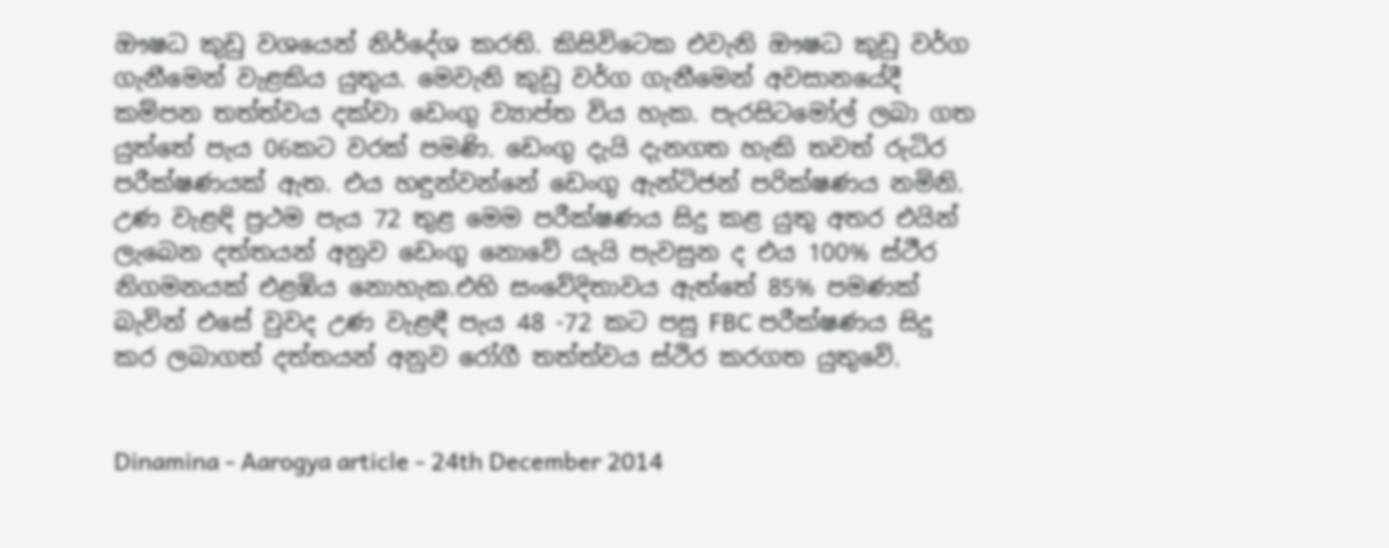ඖෂධ කුඩු වශයෙන් නිර්දේශ කරති. කිසිවිටෙක එවැනි ඖෂධ කුඩු වර්ග ගැනීමෙන් වැළකිය යුතුය. මෙවැනි කුඩු වර්ග ගැනීමෙන් අවසානයේදී කම්පන තත්ත්වය දක්වා ඩෙංගු ව්‍යාප්ත විය හැක. පැරසිටමෝල් ලබා ගත යුත්තේ පැය 06කට වරක් පමණි. ඩෙංගු දැයි දැනගත හැකි තවත් රුධිර පරීක්ෂණයක් ඇත. එය හඳුන්වන්නේ ඩෙංගු ඇන්ටිජන් පරික්ෂණය නමිනි. උණ වැළඳි ප්‍රථම පැය 72 තුළ මෙම පරීක්ෂණය සිදු කළ යුතු අතර එයින් ලැබෙන දත්තයන් අනුව ඩෙංගු නොවේ යැයි පැවසුන ද එය 100% ස්ථීර නිගමනයක් එළඹිය නොහැක.එහි සංවේදිතාවය ඇත්තේ 85% පමණක් බැවින් එසේ වුවද උණ වැළඳී පැය 48 -72 කට පසු FBC පරීක්ෂණය සිදු කර ලබාගත් දත්තයන් අනුව රෝගී තත්ත්වය ස්ථිර කරගත යුතුවේ.


Dinamina - Aarogya article - 24th December 2014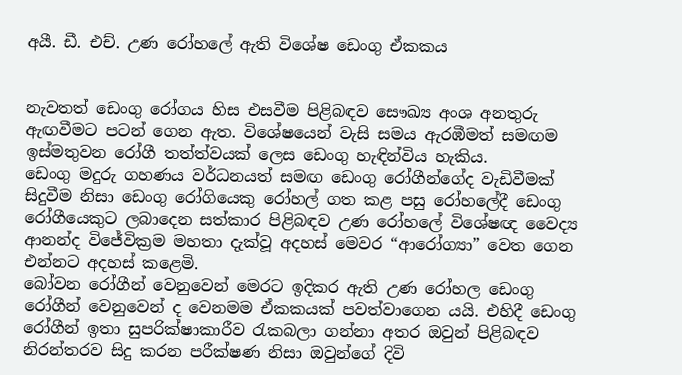අයී. ඩී. එච්. උණ රෝහලේ ඇති විශේෂ ඩෙංගු ඒකකය


නැවතත් ඩෙංගු රෝගය හිස එසවීම පිළිබඳව සෞඛ්‍ය අංශ අනතුරු ඇඟවීමට පටන් ගෙන ඇත. විශේෂයෙන් වැසි සමය ඇරඹීමත් සමඟම ඉස්මතුවන රෝගී තත්ත්වයක් ලෙස ඩෙංගු හැඳින්විය හැකිය.
ඩෙංගු මදුරු ගහණය වර්ධනයත් සමඟ ඩෙංගු රෝගීන්ගේද වැඩිවීමක් සිදුවීම නිසා ඩෙංගු රෝගියෙකු රෝහල් ගත කළ පසු රෝහලේදී ඩෙංගු රෝගීයෙකුට ලබාදෙන සත්කාර පිළිබඳව උණ රෝහලේ විශේෂඥ වෛද්‍ය ආනන්ද විජේවික්‍රම මහතා දැක්වූ අදහස් මෙවර “ආරෝග්‍යා” වෙත ගෙන එන්නට අදහස් කළෙමි.
බෝවන රෝගීන් වෙනුවෙන් මෙරට ඉදිකර ඇති උණ රෝහල ඩෙංගු රෝගීන් වෙනුවෙන් ද වෙනමම ඒකකයක් පවත්වාගෙන යයි. එහිදී ඩෙංගු රෝගීන් ඉතා සුපරික්ෂාකාරීව රැකබලා ගන්නා අතර ඔවුන් පිළිබඳව නිරන්තරව සිදු කරන පරීක්ෂණ නිසා ඔවුන්ගේ දිවි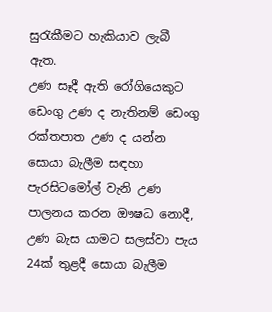සුරැකීමට හැකියාව ලැබී ඇත.
උණ සෑදී ඇති රෝගියෙකුට ඩෙංගු උණ ද නැතිනම් ඩෙංගු රක්තපාත උණ ද යන්න සොයා බැලීම සඳහා පැරසිටමෝල් වැනි උණ පාලනය කරන ඖෂධ නොදී, උණ බැස යාමට සලස්වා පැය 24ක් තුළදී සොයා බැලීම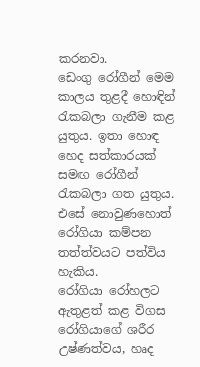කරනවා.
ඩෙංගු රෝගීන් මෙම කාලය තුළදී හොඳින් රැකබලා ගැනීම කළ යුතුය. ඉතා හොඳ හෙද සත්කාරයක් සමඟ රෝගීන් රැකබලා ගත යුතුය. එසේ නොවුණහොත් රෝගියා කම්පන තත්ත්වයට පත්විය හැකිය.
රෝගියා රෝහලට ඇතුළත් කළ විගස රෝගියාගේ ශරීර උෂ්ණත්වය, හෘද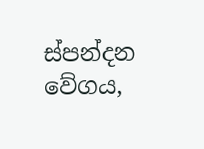ස්පන්දන වේගය,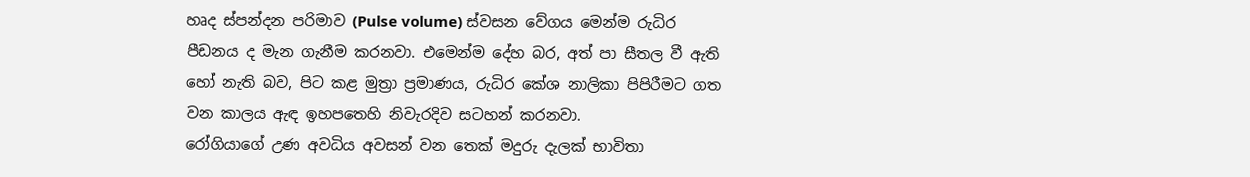හෘද ස්පන්දන පරිමාව (Pulse volume) ස්වසන වේගය මෙන්ම රුධිර පීඩනය ද මැන ගැනීම කරනවා. එමෙන්ම දේහ බර, අත් පා සීතල වී ඇති හෝ නැති බව, පිට කළ මුත්‍රා ප්‍රමාණය, රුධිර කේශ නාලිකා පිපිරීමට ගත වන කාලය ඇඳ ඉහපතෙහි නිවැරදිව සටහන් කරනවා.
රෝගියාගේ උණ අවධිය අවසන් වන තෙක් මදුරු දැලක් භාවිතා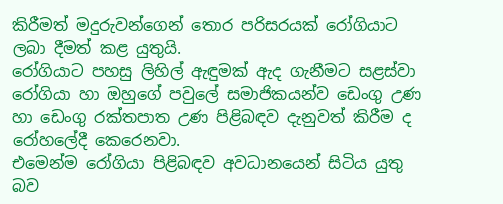කිරීමත් මදුරුවන්ගෙන් තොර පරිසරයක් රෝගියාට ලබා දීමත් කළ යුතුයි.
රෝගියාට පහසු ලිහිල් ඇඳුමක් ඇද ගැනීමට සළස්වා රෝගියා හා ඔහුගේ පවුලේ සමාජිකයන්ව ඩෙංගු උණ හා ඩෙංගු රක්තපාත උණ පිළිබඳව දැනුවත් කිරීම ද රෝහලේදී කෙරෙනවා.
එමෙන්ම රෝගියා පිළිබඳව අවධානයෙන් සිටිය යුතු බව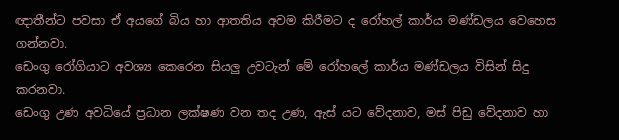ඥාතීන්ට පවසා ඒ අයගේ බිය හා ආතතිය අවම කිරීමට ද රෝහල් කාර්ය මණ්ඩලය වෙහෙස ගන්නවා.
ඩෙංගු රෝගියාට අවශ්‍ය කෙරෙන සියලු උවටැන් මේ රෝහලේ කාර්ය මණ්ඩලය විසින් සිදු කරනවා.
ඩෙංගු උණ අවධියේ ප්‍රධාන ලක්ෂණ වන තද උණ, ඇස් යට වේදනාව, මස් පිඩු වේදනාව හා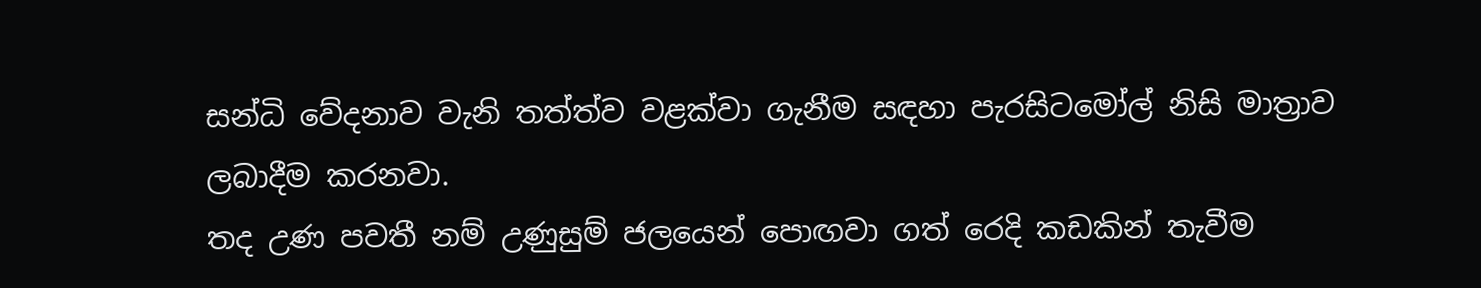සන්ධි වේදනාව වැනි තත්ත්ව වළක්වා ගැනීම සඳහා පැරසිටමෝල් නිසි මාත්‍රාව ලබාදීම කරනවා.
තද උණ පවතී නම් උණුසුම් ජලයෙන් පොඟවා ගත් රෙදි කඩකින් තැවීම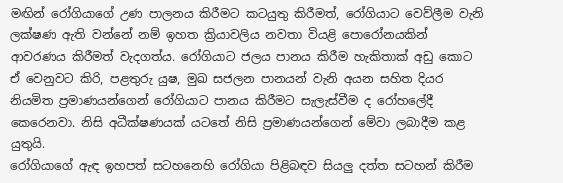මඟින් රෝගියාගේ උණ පාලනය කිරීමට කටයුතු කිරීමත්, රෝගියාට වෙව්ලීම වැනි ලක්ෂණ ඇති වන්නේ නම් ඉහත ක්‍රියාවලිය නවතා වියළි පොරෝනයකින් ආවරණය කිරීමත් වැදගත්ය. රෝගියාට ජලය පානය කිරීම හැකිතාක් අඩු කොට ඒ වෙනුවට කිරි, පළතුරු යුෂ, මුඛ සජලන පානයන් වැනි අයන සහිත දියර නියමිත ප්‍රමාණයන්ගෙන් රෝගියාට පානය කිරීමට සැලැස්වීම ද රෝහලේදී කෙරෙනවා. නිසි අධීක්ෂණයක් යටතේ නිසි ප්‍රමාණයන්ගෙන් මේවා ලබාදීම කළ යුතුයි.
රෝගියාගේ ඇඳ ඉහපත් සටහනෙහි රෝගියා පිළිබඳව සියලු දත්ත සටහන් කිරීම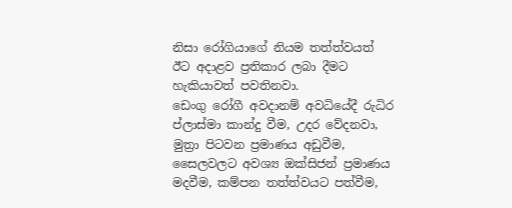නිසා රෝගියාගේ නියම තත්ත්වයත් ඊට අදාළව ප්‍රතිකාර ලබා දීමට හැකියාවත් පවතිනවා.
ඩෙංගු රෝගී අවදානම් අවධියේදී රුධිර ප්ලාස්මා කාන්දු වීම, උදර වේදනවා, මුත්‍රා පිටවන ප්‍රමාණය අඩුවීම, සෛලවලට අවශ්‍ය ඔක්සිජන් ප්‍රමාණය මදවීම, කම්පන තත්ත්වයට පත්වීම,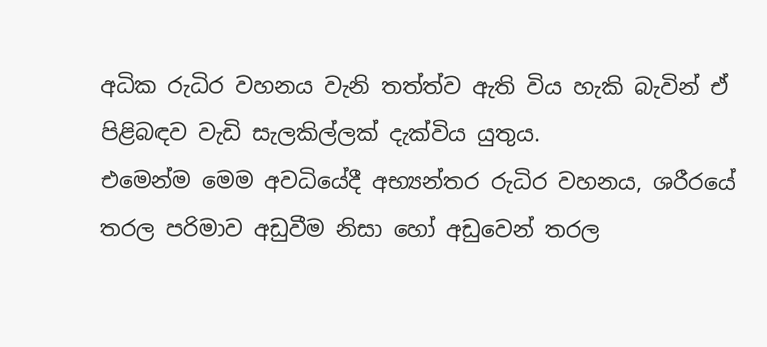අධික රුධිර වහනය වැනි තත්ත්ව ඇති විය හැකි බැවින් ඒ පිළිබඳව වැඩි සැලකිල්ලක් දැක්විය යුතුය.
එමෙන්ම මෙම අවධියේදී අභ්‍යන්තර රුධිර වහනය, ශරීරයේ තරල පරිමාව අඩුවීම නිසා හෝ අඩුවෙන් තරල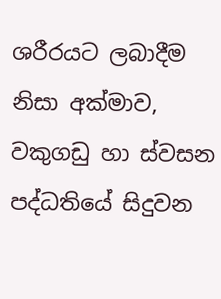ශරීරයට ලබාදීම නිසා අක්මාව, වකුගඩු හා ස්වසන පද්ධතියේ සිදුවන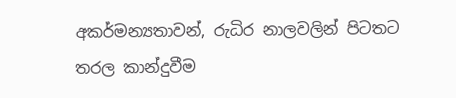අකර්මන්‍යතාවන්, රුධිර නාලවලින් පිටතට තරල කාන්දුවීම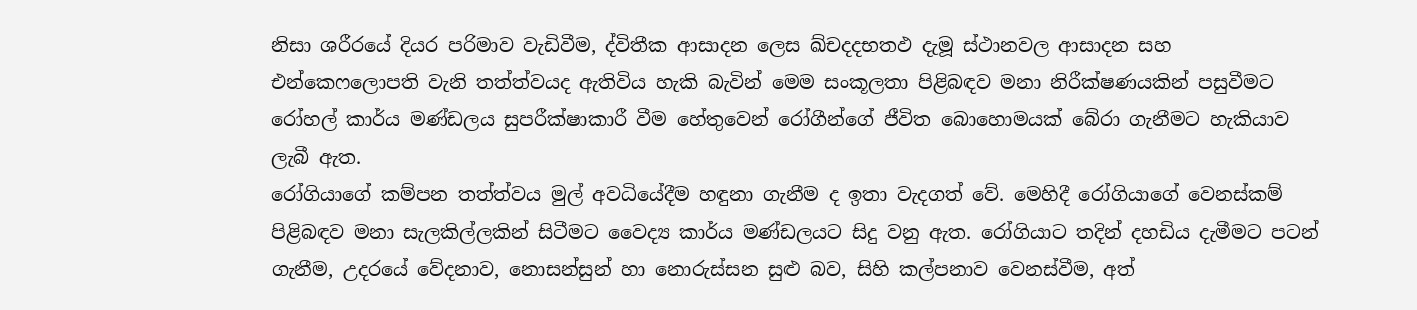නිසා ශරීරයේ දියර පරිමාව වැඩිවීම, ද්විතීක ආසාදන ලෙස ඛ්චදදභතඵ දැමූ ස්ථානවල ආසාදන සහ එන්කෙෆලොපති වැනි තත්ත්වයද ඇතිවිය හැකි බැවින් මෙම සංකූලතා පිළිබඳව මනා නිරීක්ෂණයකින් පසුවීමට රෝහල් කාර්ය මණ්ඩලය සුපරීක්ෂාකාරී වීම හේතුවෙන් රෝගීන්ගේ ජීවිත බොහොමයක් බේරා ගැනීමට හැකියාව ලැබී ඇත.
රෝගියාගේ කම්පන තත්ත්වය මුල් අවධියේදීම හඳුනා ගැනීම ද ඉතා වැදගත් වේ. මෙහිදී රෝගියාගේ වෙනස්කම් පිළිබඳව මනා සැලකිල්ලකින් සිටීමට වෛද්‍ය කාර්ය මණ්ඩලයට සිදු වනු ඇත. රෝගියාට තදින් දහඩිය දැමීමට පටන් ගැනීම, උදරයේ වේදනාව, නොසන්සුන් හා නොරුස්සන සුළු බව, සිහි කල්පනාව වෙනස්වීම, අත්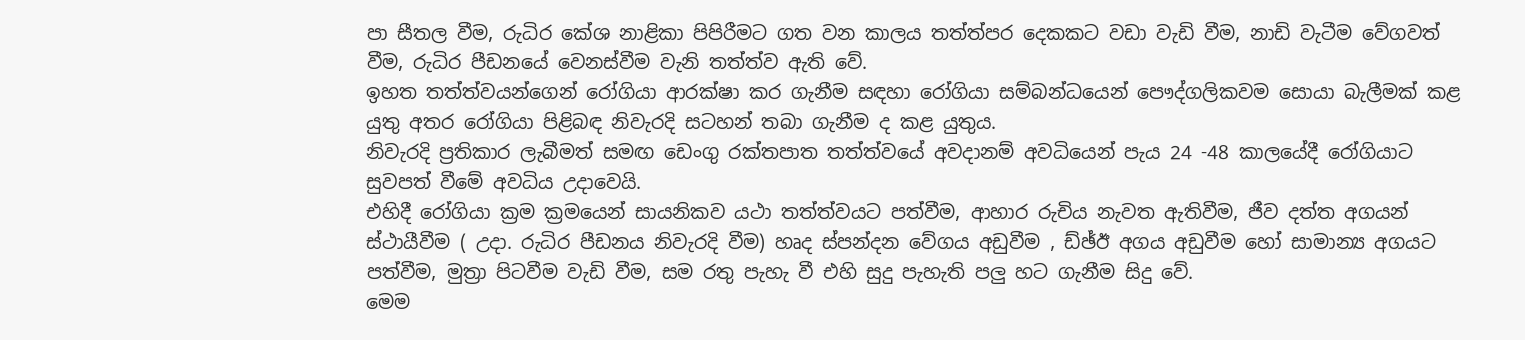පා සීතල වීම, රුධිර කේශ නාළිකා පිපිරීමට ගත වන කාලය තත්ත්පර දෙකකට වඩා වැඩි වීම, නාඩි වැටීම වේගවත් වීම, රුධිර පීඩනයේ වෙනස්වීම වැනි තත්ත්ව ඇති වේ.
ඉහත තත්ත්වයන්ගෙන් රෝගියා ආරක්ෂා කර ගැනීම සඳහා රෝගියා සම්බන්ධයෙන් පෞද්ගලිකවම සොයා බැලීමක් කළ යුතු අතර රෝගියා පිළිබඳ නිවැරදි සටහන් තබා ගැනීම ද කළ යුතුය.
නිවැරදි ප්‍රතිකාර ලැබීමත් සමඟ ඩෙංගු රක්තපාත තත්ත්වයේ අවදානම් අවධියෙන් පැය 24 -48 කාලයේදී රෝගියාට සුවපත් වීමේ අවධිය උදාවෙයි.
එහිදී රෝගියා ක්‍රම ක්‍රමයෙන් සායනිකව යථා තත්ත්වයට පත්වීම, ආහාර රුචිය නැවත ඇතිවීම, ජීව දත්ත අගයන් ස්ථායීවීම ( උදා. රුධිර පීඩනය නිවැරදි වීම) හෘද ස්පන්දන වේගය අඩුවීම , ඩ්ඡ්ඊ අගය අඩුවීම හෝ සාමාන්‍ය අගයට පත්වීම, මුත්‍රා පිටවීම වැඩි වීම, සම රතු පැහැ වී එහි සුදු පැහැති පලු හට ගැනීම සිදු වේ.
මෙම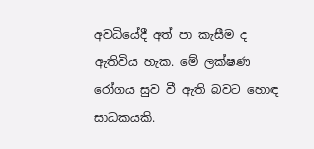අවධියේදී අත් පා කැසීම ද ඇතිවිය හැක. මේ ලක්ෂණ රෝගය සුව වී ඇති බවට හොඳ සාධකයකි.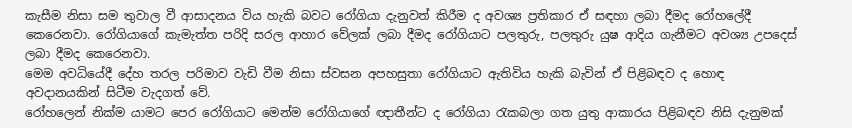කැසීම නිසා සම තුවාල වී ආසාදනය විය හැකි බවට රෝගියා දැනුවත් කිරීම ද අවශ්‍ය ප්‍රතිකාර ඒ සඳහා ලබා දීමද රෝහලේදී කෙරෙනවා. රෝගියාගේ කැමැත්ත පරිදි සරල ආහාර වේලක් ලබා දීමද රෝගියාට පලතුරු, පලතුරු යුෂ ආදිය ගැනීමට අවශ්‍ය උපදෙස් ලබා දීමද කෙරෙනවා.
මෙම අවධියේදී දේහ තරල පරිමාව වැඩි වීම නිසා ස්වසන අපහසුතා රෝගියාට ඇතිවිය හැකි බැවින් ඒ පිළිබඳව ද හොඳ අවදානයකින් සිටීම වැදගත් වේ.
රෝහලෙන් නික්ම යාමට පෙර රෝගියාට මෙන්ම රෝගියාගේ ඥාතීන්ට ද රෝගියා රැකබලා ගත යුතු ආකාරය පිළිබඳව නිසි දැනුමක්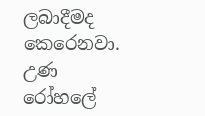ලබාදීමද කෙරෙනවා.
උණ රෝහලේ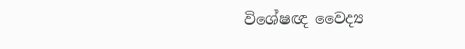විශේෂඥ වෛද්‍ය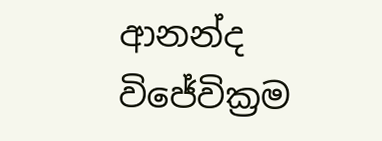ආනන්ද විජේවික්‍රම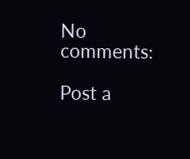No comments:

Post a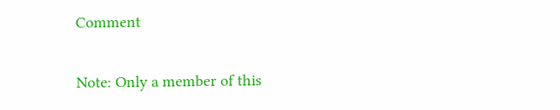Comment

Note: Only a member of this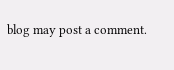blog may post a comment.